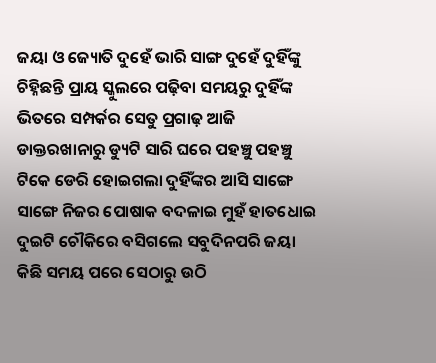ଜୟା ଓ ଜ୍ୟୋତି ଦୁହେଁ ଭାରି ସାଙ୍ଗ ଦୁହେଁ ଦୁହିଁଙ୍କୁ ଚିହ୍ନିଛନ୍ତି ପ୍ରାୟ ସ୍କୁଲରେ ପଢ଼ିବା ସମୟରୁ ଦୁହିଁଙ୍କ ଭିତରେ ସମ୍ପର୍କର ସେତୁ ପ୍ରଗାଢ଼ ଆଜି ଡାକ୍ତରଖାନାରୁ ଡ୍ୟୁଟି ସାରି ଘରେ ପହଞ୍ଚୁ ପହଞ୍ଚୁ ଟିକେ ଡେରି ହୋଇଗଲା ଦୁହିଁଙ୍କର ଆସି ସାଙ୍ଗେ ସାଙ୍ଗେ ନିଜର ପୋଷାକ ବଦଳାଇ ମୁହଁ ହାତଧୋଇ ଦୁଇଟି ଚୌକିରେ ବସିଗଲେ ସବୁଦିନପରି ଜୟା କିଛି ସମୟ ପରେ ସେଠାରୁ ଉଠି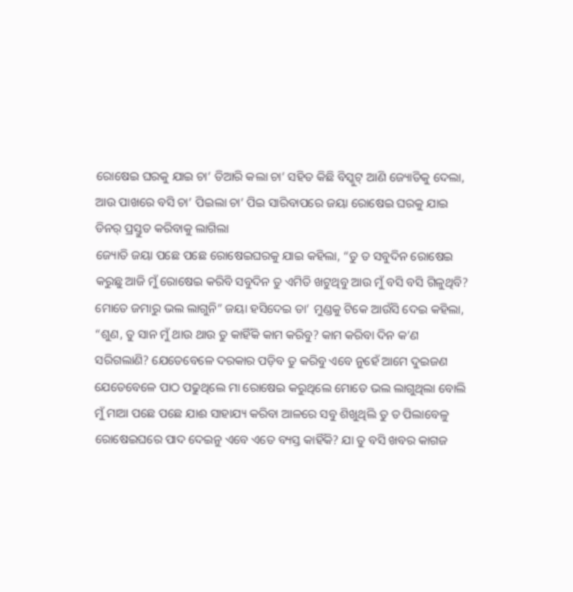ରୋଷେଇ ଘରକୁ ଯାଇ ଚା’ ତିଆରି କଲା ଚା’ ସହିତ କିଛି ବିସ୍କୁଟ୍ ଆଣି ଜ୍ୟୋତିକୁ ଦେଲା, ଆଉ ପାଖରେ ବସି ଚା’ ପିଇଲା ଚା’ ପିଇ ସାରିବାପରେ ଜୟା ରୋଷେଇ ଘରକୁ ଯାଇ ଡିନର୍ ପ୍ରସ୍ତୁତ କରିବାକୁ ଲାଗିଲା
ଜ୍ୟୋତି ଜୟା ପଛେ ପଛେ ରୋଷେଇଘରକୁ ଯାଇ କହିଲା, “ତୁ ତ ସବୁଦିନ ରୋଷେଇ କରୁଛୁ ଆଜି ମୁଁ ରୋଷେଇ କରିବି ସବୁଦିନ ତୁ ଏମିତି ଖଟୁଥିବୁ ଆଉ ମୁଁ ବସି ବସି ଗିଳୁଥିବି? ମୋତେ ଜମାରୁ ଭଲ ଲାଗୁନି” ଜୟା ହସିଦେଇ ତା’ ମୁଣ୍ଡକୁ ଟିକେ ଆଉଁସି ଦେଇ କହିଲା, “ଶୁଣ, ତୁ ସାନ ମୁଁ ଥାଉ ଥାଉ ତୁ କାହିଁକି କାମ କରିବୁ? କାମ କରିବା ଦିନ କ’ଣ ସରିଗଲାଣି? ଯେତେବେଳେ ଦରକାର ପଡ଼ିବ ତୁ କରିବୁ ଏବେ ନୁହେଁ ଆମେ ଦୁଇଜଣ ଯେତେବେଳେ ପାଠ ପଢୁଥିଲେ ମା ରୋଷେଇ କରୁଥିଲେ ମୋତେ ଭଲ ଲାଗୁଥିଲା ବୋଲି ମୁଁ ମାଆ ପଛେ ପଛେ ଯାଈ ସାହାଯ୍ୟ କରିବା ଆଳରେ ସବୁ ଶିଖୁଥିଲି ତୁ ତ ପିଲାବେଳୁ ରୋଷେଇଘରେ ପାଦ ଦେଇନୁ ଏବେ ଏତେ ବ୍ୟସ୍ତ କାହିଁକି? ଯା ତୁ ବସି ଖବର କାଗଜ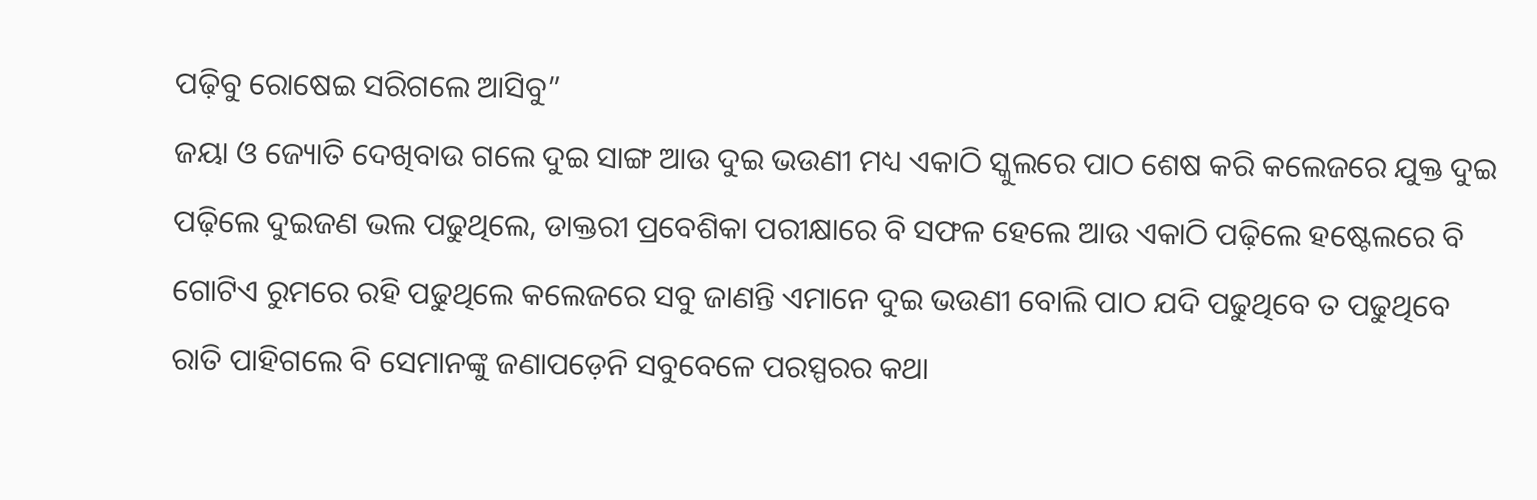ପଢ଼ିବୁ ରୋଷେଇ ସରିଗଲେ ଆସିବୁ”
ଜୟା ଓ ଜ୍ୟୋତି ଦେଖିବାଉ ଗଲେ ଦୁଇ ସାଙ୍ଗ ଆଉ ଦୁଇ ଭଉଣୀ ମଧ୍ୟ ଏକାଠି ସ୍କୁଲରେ ପାଠ ଶେଷ କରି କଲେଜରେ ଯୁକ୍ତ ଦୁଇ ପଢ଼ିଲେ ଦୁଇଜଣ ଭଲ ପଢୁଥିଲେ, ଡାକ୍ତରୀ ପ୍ରବେଶିକା ପରୀକ୍ଷାରେ ବି ସଫଳ ହେଲେ ଆଉ ଏକାଠି ପଢ଼ିଲେ ହଷ୍ଟେଲରେ ବି ଗୋଟିଏ ରୁମରେ ରହି ପଢୁଥିଲେ କଲେଜରେ ସବୁ ଜାଣନ୍ତି ଏମାନେ ଦୁଇ ଭଉଣୀ ବୋଲି ପାଠ ଯଦି ପଢୁଥିବେ ତ ପଢୁଥିବେ ରାତି ପାହିଗଲେ ବି ସେମାନଙ୍କୁ ଜଣାପଡ଼େନି ସବୁବେଳେ ପରସ୍ପରର କଥା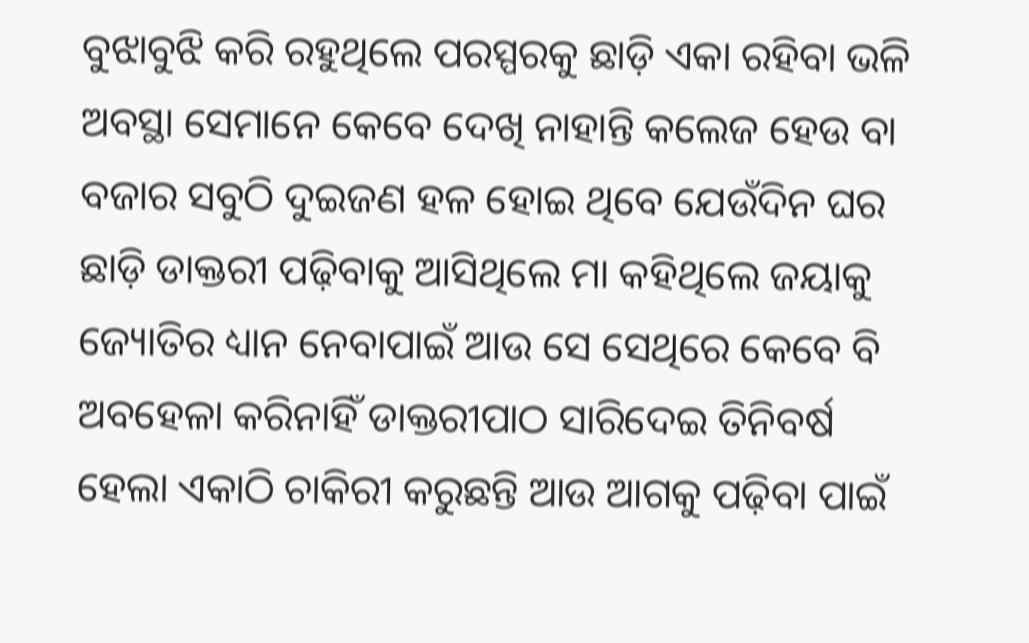ବୁଝାବୁଝି କରି ରହୁଥିଲେ ପରସ୍ପରକୁ ଛାଡ଼ି ଏକା ରହିବା ଭଳି ଅବସ୍ଥା ସେମାନେ କେବେ ଦେଖି ନାହାନ୍ତି କଲେଜ ହେଉ ବା ବଜାର ସବୁଠି ଦୁଇଜଣ ହଳ ହୋଇ ଥିବେ ଯେଉଁଦିନ ଘର ଛାଡ଼ି ଡାକ୍ତରୀ ପଢ଼ିବାକୁ ଆସିଥିଲେ ମା କହିଥିଲେ ଜୟାକୁ ଜ୍ୟୋତିର ଧ୍ୟାନ ନେବାପାଇଁ ଆଉ ସେ ସେଥିରେ କେବେ ବି ଅବହେଳା କରିନାହିଁ ଡାକ୍ତରୀପାଠ ସାରିଦେଇ ତିନିବର୍ଷ ହେଲା ଏକାଠି ଚାକିରୀ କରୁଛନ୍ତି ଆଉ ଆଗକୁ ପଢ଼ିବା ପାଇଁ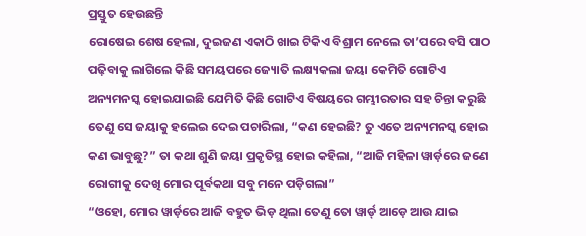ପ୍ରସ୍ତୁତ ହେଉଛନ୍ତି
ରୋଷେଇ ଶେଷ ହେଲା, ଦୁଇଜଣ ଏକାଠି ଖାଇ ଟିକିଏ ବିଶ୍ରାମ ନେଲେ ତା’ପରେ ବସି ପାଠ ପଢ଼ିବାକୁ ଲାଗିଲେ କିଛି ସମୟପରେ ଜ୍ୟୋତି ଲକ୍ଷ୍ୟକଲା ଜୟା କେମିତି ଗୋଟିଏ ଅନ୍ୟମନସ୍କ ହୋଇଯାଇଛି ଯେମିତି କିଛି ଗୋଟିଏ ବିଷୟରେ ଗମ୍ଭୀରତାର ସହ ଚିନ୍ତା କରୁଛି ତେଣୁ ସେ ଜୟାକୁ ହଲେଇ ଦେଇ ପଚାରିଲା, “କଣ ହେଇଛି? ତୁ ଏତେ ଅନ୍ୟମନସ୍କ ହୋଇ କଣ ଭାବୁଛୁ?” ତା କଥା ଶୁଣି ଜୟା ପ୍ରକୃତିସ୍ଥ ହୋଇ କହିଲା, “ଆଜି ମହିଳା ୱାର୍ଡ଼ରେ ଜଣେ ରୋଗୀକୁ ଦେଖି ମୋର ପୂର୍ବକଥା ସବୁ ମନେ ପଡ଼ିଗଲା”
“ଓହୋ, ମୋର ୱାର୍ଡ଼ରେ ଆଜି ବହୁତ ଭିଡ଼ ଥିଲା ତେଣୁ ତୋ ୱାର୍ଡ୍ ଆଡ଼େ ଆଉ ଯାଇ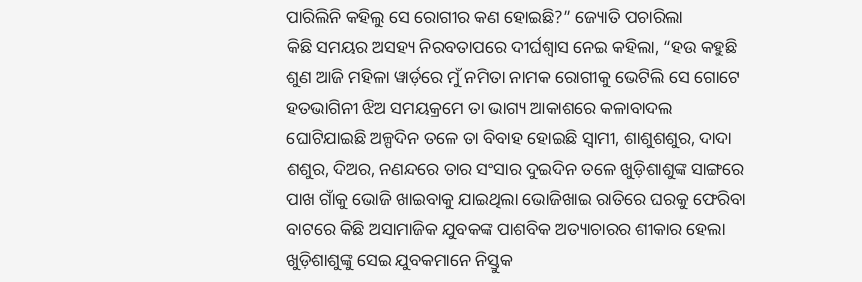ପାରିଲିନି କହିଲୁ ସେ ରୋଗୀର କଣ ହୋଇଛି?” ଜ୍ୟୋତି ପଚାରିଲା
କିଛି ସମୟର ଅସହ୍ୟ ନିରବତାପରେ ଦୀର୍ଘଶ୍ବାସ ନେଇ କହିଲା, “ହଉ କହୁଛି ଶୁଣ ଆଜି ମହିଳା ୱାର୍ଡ଼ରେ ମୁଁ ନମିତା ନାମକ ରୋଗୀକୁ ଭେଟିଲି ସେ ଗୋଟେ ହତଭାଗିନୀ ଝିଅ ସମୟକ୍ରମେ ତା ଭାଗ୍ୟ ଆକାଶରେ କଳାବାଦଲ ଘୋଟିଯାଇଛି ଅଳ୍ପଦିନ ତଳେ ତା ବିବାହ ହୋଇଛି ସ୍ବାମୀ, ଶାଶୁଶଶୁର, ଦାଦା ଶଶୁର, ଦିଅର, ନଣନ୍ଦରେ ତାର ସଂସାର ଦୁଇଦିନ ତଳେ ଖୁଡ଼ିଶାଶୁଙ୍କ ସାଙ୍ଗରେ ପାଖ ଗାଁକୁ ଭୋଜି ଖାଇବାକୁ ଯାଇଥିଲା ଭୋଜିଖାଇ ରାତିରେ ଘରକୁ ଫେରିବା ବାଟରେ କିଛି ଅସାମାଜିକ ଯୁବକଙ୍କ ପାଶବିକ ଅତ୍ୟାଚାରର ଶୀକାର ହେଲା ଖୁଡ଼ିଶାଶୁଙ୍କୁ ସେଇ ଯୁବକମାନେ ନିସ୍ତୁକ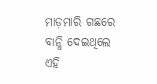ମାଡ଼ମାରି ଗଛରେ ବାନ୍ଧି ଦେଇଥିଲେ ଏହି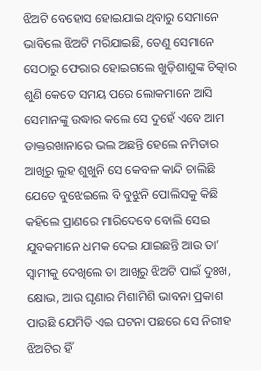ଝିଅଟି ବେହୋସ ହୋଇଯାଇ ଥିବାରୁ ସେମାନେ ଭାବିଲେ ଝିଅଟି ମରିଯାଇଛି, ତେଣୁ ସେମାନେ ସେଠାରୁ ଫେରାର ହୋଇଗଲେ ଖୁଡ଼ିଶାଶୁଙ୍କ ଚିତ୍କାର ଶୁଣି କେତେ ସମୟ ପରେ ଲୋକମାନେ ଆସି ସେମାନଙ୍କୁ ଉଦ୍ଧାର କଲେ ସେ ଦୁହେଁ ଏବେ ଆମ ଡାକ୍ତରଖାନାରେ ଭଲ ଅଛନ୍ତି ହେଲେ ନମିତାର ଆଖିରୁ ଲୁହ ଶୁଖୁନି ସେ କେବଳ କାନ୍ଦି ଚାଲିଛି ଯେତେ ବୁଝେଇଲେ ବି ବୁଝୁନି ପୋଲିସକୁ କିଛି କହିଲେ ପ୍ରାଣରେ ମାରିଦେବେ ବୋଲି ସେଇ ଯୁବକମାନେ ଧମକ ଦେଇ ଯାଇଛନ୍ତି ଆଉ ତା’ ସ୍ବାମୀକୁ ଦେଖିଲେ ତା ଆଖିରୁ ଝିଅଟି ପାଇଁ ଦୁଃଖ, କ୍ଷୋଭ, ଆଉ ଘୃଣାର ମିଶାମିଶି ଭାବନା ପ୍ରକାଶ ପାଉଛି ଯେମିତି ଏଇ ଘଟନା ପଛରେ ସେ ନିରୀହ ଝିଅଟିର ହିଁ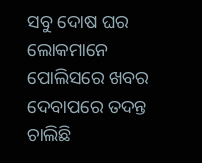ସବୁ ଦୋଷ ଘର ଲୋକମାନେ ପୋଲିସରେ ଖବର ଦେବାପରେ ତଦନ୍ତ ଚାଲିଛି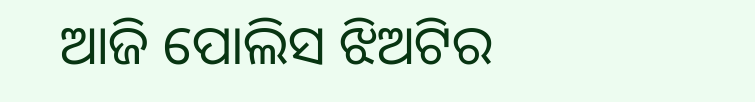ଆଜି ପୋଲିସ ଝିଅଟିର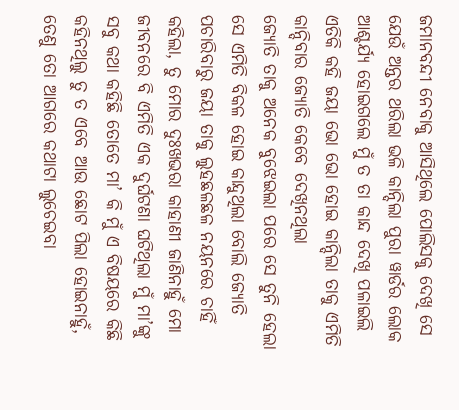ଜମାନବନ୍ଦୀ ନେବାକୁ ଆସିଥିଲେ ପୋଲିସକୁ ଦେଖି ସେ ଯେଉଁ ଅନ୍ତର ଥରିଲା ଭଳି କାନ୍ଦିଲା ପୁରା ୱାର୍ଡର ଲୋକ ଆଶ୍ଚର୍ଯ୍ୟ ହୋଇଗଲେ ମୁଁ ତ ତା କାନ୍ଦ ଦେଖି ପଳାଇଲି ଏତିକି କହି ଜୟା ଭୋ ଭୋ ହୋଇ କାନ୍ଦିଲା ତାକୁ ଏମିତି କାନ୍ଦିବାର ଜ୍ୟୋତି କେବେ ଦେଖିନଥିଲା
ଜ୍ୟୋତି ତାକୁ ଅନେକ ବୁଝେଇଲା ପରେ ସେ ତୁନି ହେଲା ସେ ଏମିତି ବିକଳ ହୋଇ କାନ୍ଦୁଥିଲା ବୋଲି ଜ୍ୟୋତି ପଚାରିବାରୁ ଜୟା ତାକୁ ଲୁହଛଳଛଳ ନୟନରେ ଚାହିଁ କହିଲା, ତୁ ମୋର ଦୁଃଖଭରା କାହାଣୀ ଜାଣିନାହୁଁ ମୋ ଜୀବନରେ ବି ଏମିତି ଏକ ଦୁର୍ଘଟଣା ଘଟିଥିଲା ମୁଁ ମା’ଙ୍କୁ ସବୁ କଥା କହିଛି ତୋତେ ମା’ କି ମୁଁ ଏ ବିଷୟରେ କିଛି କହିନଥିଲୁ ତୁ ତ ଏବେ ଆଉ ଛୋଟ ପିଲା ହୋଇନାହୁଁ, ତେଣୁ ତୋ ଆଗରେ କଥାଟା ଲୁଚେଇବା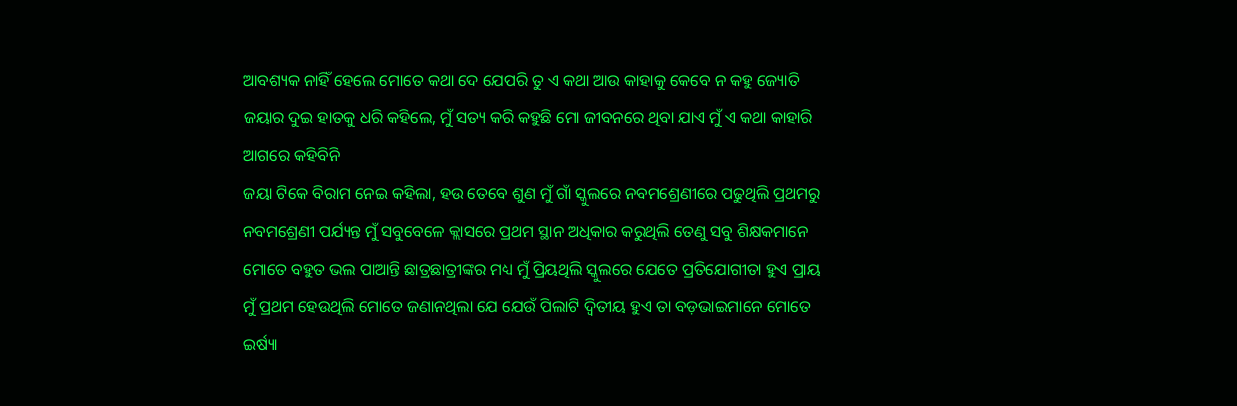ଆବଶ୍ୟକ ନାହିଁ ହେଲେ ମୋତେ କଥା ଦେ ଯେପରି ତୁ ଏ କଥା ଆଉ କାହାକୁ କେବେ ନ କହୁ ଜ୍ୟୋତି ଜୟାର ଦୁଇ ହାତକୁ ଧରି କହିଲେ, ମୁଁ ସତ୍ୟ କରି କହୁଛି ମୋ ଜୀବନରେ ଥିବା ଯାଏ ମୁଁ ଏ କଥା କାହାରି ଆଗରେ କହିବିନି
ଜୟା ଟିକେ ବିରାମ ନେଇ କହିଲା, ହଉ ତେବେ ଶୁଣ ମୁଁ ଗାଁ ସ୍କୁଲରେ ନବମଶ୍ରେଣୀରେ ପଢୁଥିଲି ପ୍ରଥମରୁ ନବମଶ୍ରେଣୀ ପର୍ଯ୍ୟନ୍ତ ମୁଁ ସବୁବେଳେ କ୍ଲାସରେ ପ୍ରଥମ ସ୍ଥାନ ଅଧିକାର କରୁଥିଲି ତେଣୁ ସବୁ ଶିକ୍ଷକମାନେ ମୋତେ ବହୁତ ଭଲ ପାଆନ୍ତି ଛାତ୍ରଛାତ୍ରୀଙ୍କର ମଧ୍ୟ ମୁଁ ପ୍ରିୟଥିଲି ସ୍କୁଲରେ ଯେତେ ପ୍ରତିଯୋଗୀତା ହୁଏ ପ୍ରାୟ ମୁଁ ପ୍ରଥମ ହେଉଥିଲି ମୋତେ ଜଣାନଥିଲା ଯେ ଯେଉଁ ପିଲାଟି ଦ୍ବିତୀୟ ହୁଏ ତା ବଡ଼ଭାଇମାନେ ମୋତେ ଇର୍ଷ୍ୟା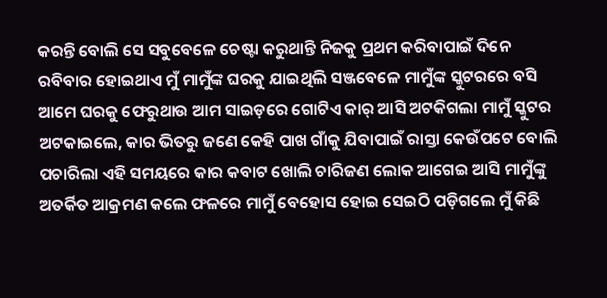କରନ୍ତି ବୋଲି ସେ ସବୁବେଳେ ଚେଷ୍ଟା କରୁଥାନ୍ତି ନିଜକୁ ପ୍ରଥମ କରିବାପାଇଁ ଦିନେ ରବିବାର ହୋଇଥାଏ ମୁଁ ମାମୁଁଙ୍କ ଘରକୁ ଯାଇଥିଲି ସଞ୍ଜବେଳେ ମାମୁଁଙ୍କ ସ୍କୁଟରରେ ବସି ଆମେ ଘରକୁ ଫେରୁଥାଉ ଆମ ସାଇଡ଼ରେ ଗୋଟିଏ କାର୍ ଆସି ଅଟକିଗଲା ମାମୁଁ ସ୍କୁଟର ଅଟକାଇଲେ, କାର ଭିତରୁ ଜଣେ କେହି ପାଖ ଗାଁକୁ ଯିବାପାଇଁ ରାସ୍ତା କେଉଁପଟେ ବୋଲି ପଚାରିଲା ଏହି ସମୟରେ କାର କବାଟ ଖୋଲି ଚାରିଜଣ ଲୋକ ଆଗେଇ ଆସି ମାମୁଁଙ୍କୁ ଅତର୍କିତ ଆକ୍ରମଣ କଲେ ଫଳରେ ମାମୁଁ ବେହୋସ ହୋଇ ସେଇଠି ପଡ଼ିଗଲେ ମୁଁ କିଛି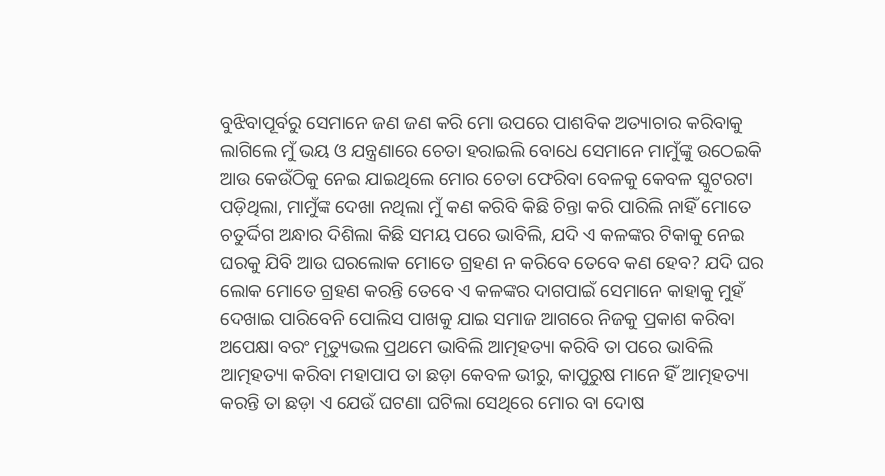ବୁଝିବାପୂର୍ବରୁ ସେମାନେ ଜଣ ଜଣ କରି ମୋ ଉପରେ ପାଶବିକ ଅତ୍ୟାଚାର କରିବାକୁ ଲାଗିଲେ ମୁଁ ଭୟ ଓ ଯନ୍ତ୍ରଣାରେ ଚେତା ହରାଇଲି ବୋଧେ ସେମାନେ ମାମୁଁଙ୍କୁ ଉଠେଇକି ଆଉ କେଉଁଠିକୁ ନେଇ ଯାଇଥିଲେ ମୋର ଚେତା ଫେରିବା ବେଳକୁ କେବଳ ସ୍କୁଟରଟା ପଡ଼ିଥିଲା, ମାମୁଁଙ୍କ ଦେଖା ନଥିଲା ମୁଁ କଣ କରିବି କିଛି ଚିନ୍ତା କରି ପାରିଲି ନାହିଁ ମୋତେ ଚତୁର୍ଦ୍ଦିଗ ଅନ୍ଧାର ଦିଶିଲା କିଛି ସମୟ ପରେ ଭାବିଲି, ଯଦି ଏ କଳଙ୍କର ଟିକାକୁ ନେଇ ଘରକୁ ଯିବି ଆଉ ଘରଲୋକ ମୋତେ ଗ୍ରହଣ ନ କରିବେ ତେବେ କଣ ହେବ? ଯଦି ଘର ଲୋକ ମୋତେ ଗ୍ରହଣ କରନ୍ତି ତେବେ ଏ କଳଙ୍କର ଦାଗପାଇଁ ସେମାନେ କାହାକୁ ମୁହଁ ଦେଖାଇ ପାରିବେନି ପୋଲିସ ପାଖକୁ ଯାଇ ସମାଜ ଆଗରେ ନିଜକୁ ପ୍ରକାଶ କରିବା ଅପେକ୍ଷା ବରଂ ମୃତ୍ୟୁଭଲ ପ୍ରଥମେ ଭାବିଲି ଆତ୍ମହତ୍ୟା କରିବି ତା ପରେ ଭାବିଲି ଆତ୍ମହତ୍ୟା କରିବା ମହାପାପ ତା ଛଡ଼ା କେବଳ ଭୀରୁ, କାପୁରୁଷ ମାନେ ହିଁ ଆତ୍ମହତ୍ୟା କରନ୍ତି ତା ଛଡ଼ା ଏ ଯେଉଁ ଘଟଣା ଘଟିଲା ସେଥିରେ ମୋର ବା ଦୋଷ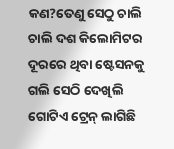କଣ?ତେଣୁ ସେଠୁ ଚାଲି ଚାଲି ଦଶ କିଲୋମିଟର ଦୂରରେ ଥିବା ଷ୍ଟେସନକୁ ଗଲି ସେଠି ଦେଖିଲି ଗୋଟିଏ ଟ୍ରେନ୍ ଲାଗିଛି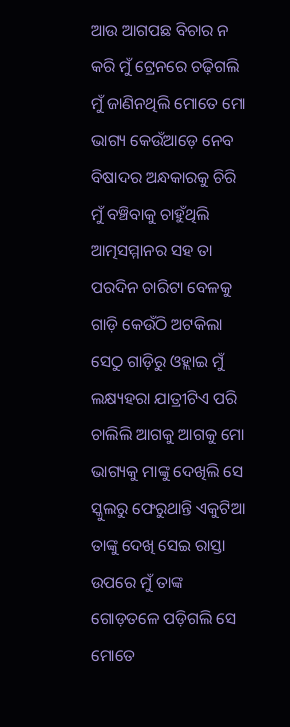ଆଉ ଆଗପଛ ବିଚାର ନ କରି ମୁଁ ଟ୍ରେନରେ ଚଢ଼ିଗଲି
ମୁଁ ଜାଣିନଥିଲି ମୋତେ ମୋ ଭାଗ୍ୟ କେଉଁଆଡ଼େ ନେବ ବିଷାଦର ଅନ୍ଧକାରକୁ ଚିରି ମୁଁ ବଞ୍ଚିବାକୁ ଚାହୁଁଥିଲି ଆତ୍ମସମ୍ମାନର ସହ ତା ପରଦିନ ଚାରିଟା ବେଳକୁ ଗାଡ଼ି କେଉଁଠି ଅଟକିଲା ସେଠୁ ଗାଡ଼ିରୁ ଓହ୍ଲାଇ ମୁଁ ଲକ୍ଷ୍ୟହରା ଯାତ୍ରୀଟିଏ ପରି ଚାଲିଲି ଆଗକୁ ଆଗକୁ ମୋ ଭାଗ୍ୟକୁ ମାଙ୍କୁ ଦେଖିଲି ସେ ସ୍କୁଲରୁ ଫେରୁଥାନ୍ତି ଏକୁଟିଆ ତାଙ୍କୁ ଦେଖି ସେଇ ରାସ୍ତା ଉପରେ ମୁଁ ତାଙ୍କ ଗୋଡ଼ତଳେ ପଡ଼ିଗଲି ସେ ମୋତେ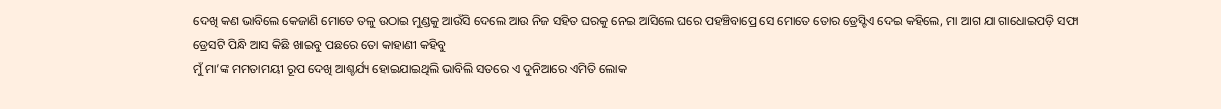ଦେଖି କଣ ଭାବିଲେ କେଜାଣି ମୋତେ ତଳୁ ଉଠାଇ ମୁଣ୍ଡକୁ ଆଉଁସି ଦେଲେ ଆଉ ନିଜ ସହିତ ଘରକୁ ନେଇ ଆସିଲେ ଘରେ ପହଞ୍ଚିବାପ୍ରେ ସେ ମୋତେ ତୋର ଡ୍ରେସ୍ଟିଏ ଦେଇ କହିଲେ, ମା ଆଗ ଯା ଗାଧୋଇପଡ଼ି ସଫା ଡ୍ରେସଟି ପିନ୍ଧି ଆସ କିଛି ଖାଇବୁ ପଛରେ ତୋ କାହାଣୀ କହିବୁ
ମୁଁ ମା’ଙ୍କ ମମତାମୟୀ ରୂପ ଦେଖି ଆଶ୍ଚର୍ଯ୍ୟ ହୋଇଯାଇଥିଲି ଭାବିଲି ସତରେ ଏ ଦୁନିଆରେ ଏମିତି ଲୋକ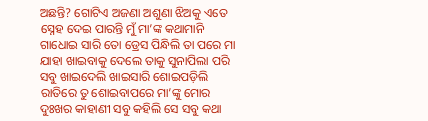ଅଛନ୍ତି? ଗୋଟିଏ ଅଜଣା ଅଶୁଣା ଝିଅକୁ ଏତେ ସ୍ନେହ ଦେଇ ପାରନ୍ତି ମୁଁ ମା’ଙ୍କ କଥାମାନି ଗାଧୋଇ ସାରି ତୋ ଡ୍ରେସ ପିନ୍ଧିଲି ତା ପରେ ମା ଯାହା ଖାଇବାକୁ ଦେଲେ ତାକୁ ସୁନାପିଲା ପରି ସବୁ ଖାଇଦେଲି ଖାଇସାରି ଶୋଇପଡ଼ିଲି ରାତିରେ ତୁ ଶୋଇବାପରେ ମା’ଙ୍କୁ ମୋର ଦୁଃଖର କାହାଣୀ ସବୁ କହିଲି ସେ ସବୁ କଥା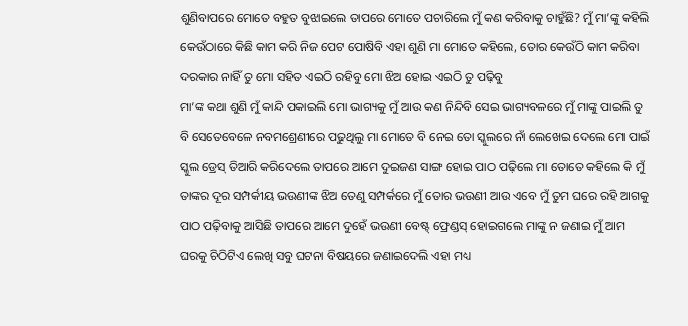ଶୁଣିବାପରେ ମୋତେ ବହୁତ ବୁଝାଇଲେ ତାପରେ ମୋତେ ପଚାରିଲେ ମୁଁ କଣ କରିବାକୁ ଚାହୁଁଛି? ମୁଁ ମା’ଙ୍କୁ କହିଲି କେଉଁଠାରେ କିଛି କାମ କରି ନିଜ ପେଟ ପୋଷିବି ଏହା ଶୁଣି ମା ମୋତେ କହିଲେ, ତୋର କେଉଁଠି କାମ କରିବା ଦରକାର ନାହିଁ ତୁ ମୋ ସହିତ ଏଇଠି ରହିବୁ ମୋ ଝିଅ ହୋଇ ଏଇଠି ତୁ ପଢ଼ିବୁ
ମା’ଙ୍କ କଥା ଶୁଣି ମୁଁ କାନ୍ଦି ପକାଇଲି ମୋ ଭାଗ୍ୟକୁ ମୁଁ ଆଉ କଣ ନିନ୍ଦିବି ସେଇ ଭାଗ୍ୟବଳରେ ମୁଁ ମାଙ୍କୁ ପାଇଲି ତୁ ବି ସେତେବେଳେ ନବମଶ୍ରେଣୀରେ ପଢୁଥିଲୁ ମା ମୋତେ ବି ନେଇ ତୋ ସ୍କୁଲରେ ନାଁ ଲେଖେଇ ଦେଲେ ମୋ ପାଇଁ ସ୍କୁଲ ଡ୍ରେସ୍ ତିଆରି କରିଦେଲେ ତାପରେ ଆମେ ଦୁଇଜଣ ସାଙ୍ଗ ହୋଇ ପାଠ ପଢ଼ିଲେ ମା ତୋତେ କହିଲେ କି ମୁଁ ତାଙ୍କର ଦୂର ସମ୍ପର୍କୀୟ ଭଉଣୀଙ୍କ ଝିଅ ତେଣୁ ସମ୍ପର୍କରେ ମୁଁ ତୋର ଭଉଣୀ ଆଉ ଏବେ ମୁଁ ତୁମ ଘରେ ରହି ଆଗକୁ ପାଠ ପଢ଼ିବାକୁ ଆସିଛି ତାପରେ ଆମେ ଦୁହେଁ ଭଉଣୀ ବେଷ୍ଟ୍ ଫ୍ରେଣ୍ଡସ୍ ହୋଇଗଲେ ମାଙ୍କୁ ନ ଜଣାଇ ମୁଁ ଆମ ଘରକୁ ଚିଠିଟିଏ ଲେଖି ସବୁ ଘଟନା ବିଷୟରେ ଜଣାଇଦେଲି ଏହା ମଧ୍ୟ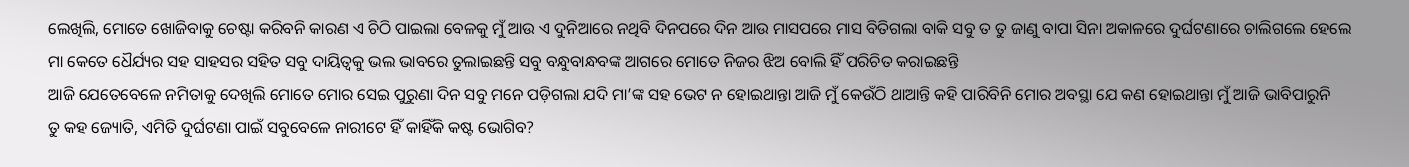ଲେଖିଲି, ମୋତେ ଖୋଜିବାକୁ ଚେଷ୍ଟା କରିବନି କାରଣ ଏ ଚିଠି ପାଇଲା ବେଳକୁ ମୁଁ ଆଉ ଏ ଦୁନିଆରେ ନଥିବି ଦିନପରେ ଦିନ ଆଉ ମାସପରେ ମାସ ବିତିଗଲା ବାକି ସବୁ ତ ତୁ ଜାଣୁ ବାପା ସିନା ଅକାଳରେ ଦୁର୍ଘଟଣାରେ ଚାଲିଗଲେ ହେଲେ ମା କେତେ ଧୈର୍ଯ୍ୟର ସହ ସାହସର ସହିତ ସବୁ ଦାୟିତ୍ବକୁ ଭଲ ଭାବରେ ତୁଲାଇଛନ୍ତି ସବୁ ବନ୍ଧୁବାନ୍ଧବଙ୍କ ଆଗରେ ମୋତେ ନିଜର ଝିଅ ବୋଲି ହିଁ ପରିଚିତ କରାଇଛନ୍ତି
ଆଜି ଯେତେବେଳେ ନମିତାକୁ ଦେଖିଲି ମୋତେ ମୋର ସେଇ ପୁରୁଣା ଦିନ ସବୁ ମନେ ପଡ଼ିଗଲା ଯଦି ମା’ଙ୍କ ସହ ଭେଟ ନ ହୋଇଥାନ୍ତା ଆଜି ମୁଁ କେଉଁଠି ଥାଆନ୍ତି କହି ପାରିବିନି ମୋର ଅବସ୍ଥା ଯେ କଣ ହୋଇଥାନ୍ତା ମୁଁ ଆଜି ଭାବିପାରୁନି
ତୁ କହ ଜ୍ୟୋତି, ଏମିତି ଦୁର୍ଘଟଣା ପାଇଁ ସବୁବେଳେ ନାରୀଟେ ହିଁ କାହିଁକି କଷ୍ଟ ଭୋଗିବ?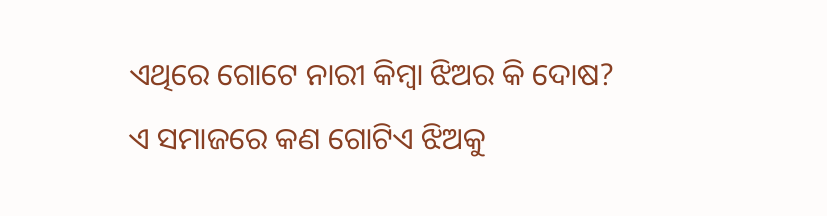ଏଥିରେ ଗୋଟେ ନାରୀ କିମ୍ବା ଝିଅର କି ଦୋଷ? ଏ ସମାଜରେ କଣ ଗୋଟିଏ ଝିଅକୁ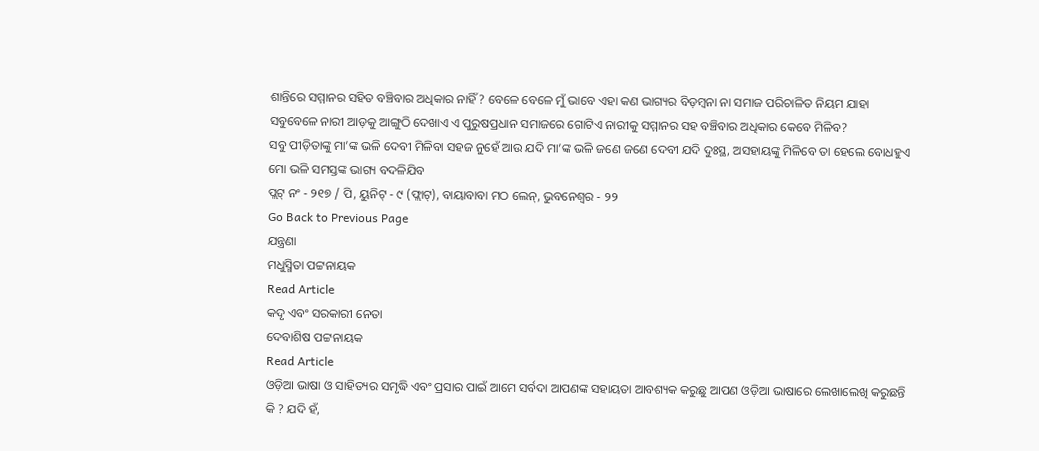ଶାନ୍ତିରେ ସମ୍ମାନର ସହିତ ବଞ୍ଚିବାର ଅଧିକାର ନାହିଁ? ବେଳେ ବେଳେ ମୁଁ ଭାବେ ଏହା କଣ ଭାଗ୍ୟର ବିଡ଼ମ୍ବନା ନା ସମାଜ ପରିଚାଳିତ ନିୟମ ଯାହା ସବୁବେଳେ ନାରୀ ଆଡ଼କୁ ଆଙ୍ଗୁଠି ଦେଖାଏ ଏ ପୁରୁଷପ୍ରଧାନ ସମାଜରେ ଗୋଟିଏ ନାରୀକୁ ସମ୍ମାନର ସହ ବଞ୍ଚିବାର ଅଧିକାର କେବେ ମିଳିବ?
ସବୁ ପୀଡ଼ିତାଙ୍କୁ ମା’ଙ୍କ ଭଳି ଦେବୀ ମିଳିବା ସହଜ ନୁହେଁ ଆଉ ଯଦି ମା’ଙ୍କ ଭଳି ଜଣେ ଜଣେ ଦେବୀ ଯଦି ଦୁଃସ୍ଥ, ଅସହାୟଙ୍କୁ ମିଳିବେ ତା ହେଲେ ବୋଧହୁଏ ମୋ ଭଳି ସମସ୍ତଙ୍କ ଭାଗ୍ୟ ବଦଳିଯିବ
ପ୍ଲଟ୍ ନଂ - ୨୧୭ / ପି, ୟୁନିଟ୍ - ୯ (ଫ୍ଲାଟ୍), ବାୟାବାବା ମଠ ଲେନ୍, ଭୁବନେଶ୍ବର - ୨୨
Go Back to Previous Page
ଯନ୍ତ୍ରଣା
ମଧୁସ୍ମିତା ପଟ୍ଟନାୟକ
Read Article
କଦୃ ଏବଂ ସରକାରୀ ନେତା
ଦେବାଶିଷ ପଟ୍ଟନାୟକ
Read Article
ଓଡ଼ିଆ ଭାଷା ଓ ସାହିତ୍ୟର ସମୃଦ୍ଧି ଏବଂ ପ୍ରସାର ପାଇଁ ଆମେ ସର୍ବଦା ଆପଣଙ୍କ ସହାୟତା ଆବଶ୍ୟକ କରୁଛୁ ଆପଣ ଓଡ଼ିଆ ଭାଷାରେ ଲେଖାଲେଖି କରୁଛନ୍ତି କି ? ଯଦି ହଁ,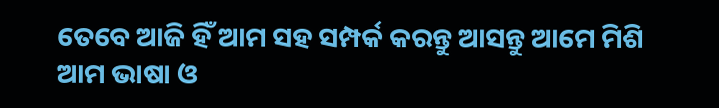ତେବେ ଆଜି ହିଁ ଆମ ସହ ସମ୍ପର୍କ କରନ୍ତୁ ଆସନ୍ତୁ ଆମେ ମିଶି ଆମ ଭାଷା ଓ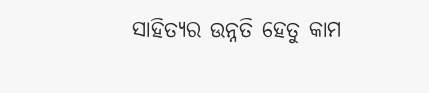ସାହିତ୍ୟର ଉନ୍ନତି ହେତୁ କାମ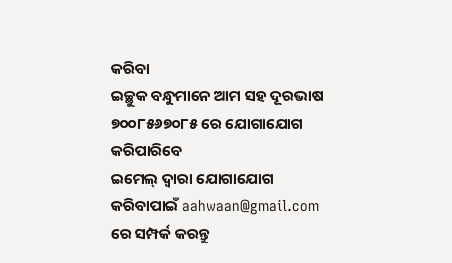କରିବା
ଇଚ୍ଛୁକ ବନ୍ଧୁମାନେ ଆମ ସହ ଦୂରଭାଷ ୭୦୦୮୫୬୭୦୮୫ ରେ ଯୋଗାଯୋଗ କରିପାରିବେ
ଇମେଲ୍ ଦ୍ବାରା ଯୋଗାଯୋଗ କରିବାପାଇଁ aahwaan@gmail.com ରେ ସମ୍ପର୍କ କରନ୍ତୁ